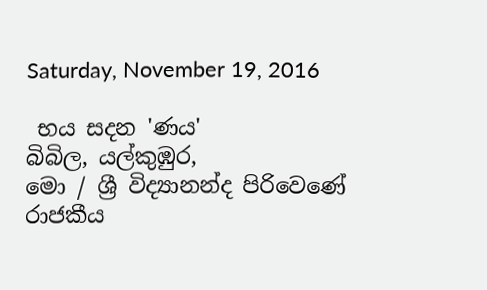Saturday, November 19, 2016

 භය සදන 'ණය'
බිබිල, යල්කුඹුර,
මො / ශ්‍රී විද්‍යානන්ද පිරිවෙණේ
රාජකීය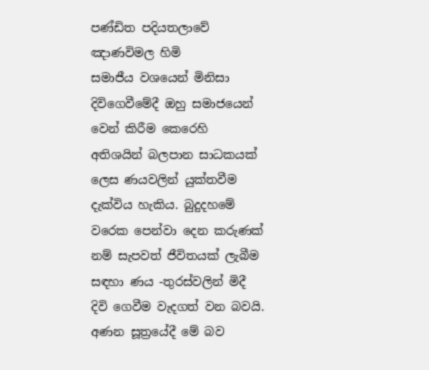පණ්‌ඩිත පදියතලාවේ ඤාණවිමල හිමි
සමාජීය වශයෙන් මිනිසා දිවිගෙවීමේදී ඔහු සමාජයෙන් වෙන් කිරීම කෙරෙහි අතිශයින් බලපාන සාධකයක්‌ ලෙස ණයවලින් යුක්‌තවීම දැක්‌විය හැකිය. බුදුදහමේ වරෙක පෙන්වා දෙන කරුණක්‌ නම් සැපවත් ජීවිතයක්‌ ලැබීම සඳහා ණය -තුරස්‌වලින් මිදී දිවි ගෙවීම වැදගත් වන බවයි. අණන සූත්‍රයේදී මේ බව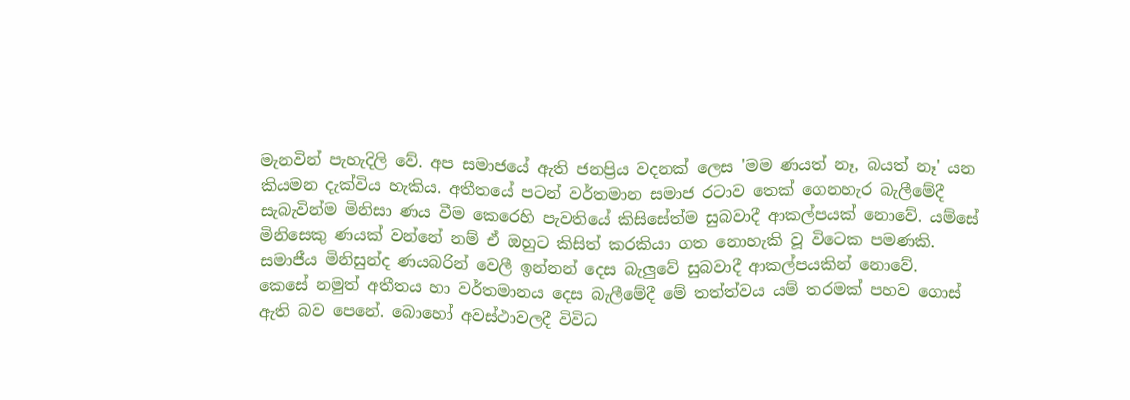මැනවින් පැහැදිලි වේ. අප සමාජයේ ඇති ජනප්‍රිය වදනක්‌ ලෙස 'මම ණයත් නෑ, බයත් නෑ' යන කියමන දැක්‌විය හැකිය. අතීතයේ පටන් වර්තමාන සමාජ රටාව තෙක්‌ ගෙනහැර බැලීමේදී සැබැවින්ම මිනිසා ණය වීම කෙරෙහි පැවතියේ කිසිසේත්ම සුබවාදී ආකල්පයක්‌ නොවේ. යම්සේ මිනිසෙකු ණයක්‌ වන්නේ නම් ඒ ඔහුට කිසිත් කරකියා ගත නොහැකි වූ විටෙක පමණකි. සමාජීය මිනිසුන්ද ණයබරින් වෙලී ඉන්නන් දෙස බැලුවේ සුබවාදී ආකල්පයකින් නොවේ.
කෙසේ නමුත් අතීතය හා වර්තමානය දෙස බැලීමේදී මේ තත්ත්වය යම් තරමක්‌ පහව ගොස්‌ ඇති බව පෙනේ. බොහෝ අවස්‌ථාවලදී විවිධ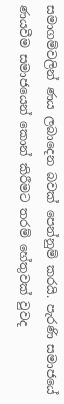සමාගම්වලින් ණය ලබාදෙන බවක්‌ පෙන්නුම් කරයි. පැරණි සමාජයේ ණයවීම සමාජයෙන් කොන් කිරීමට තරම් හේතුවක්‌ වුවද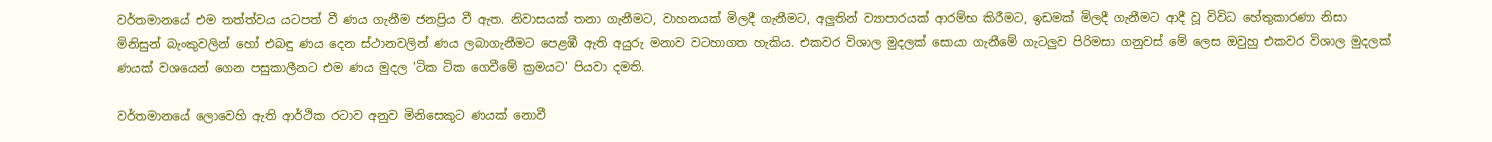වර්තමානයේ එම තත්ත්වය යටපත් වී ණය ගැනීම ජනප්‍රිය වී ඇත. නිවාසයක්‌ තනා ගැනීමට, වාහනයක්‌ මිලදී ගැනීමට, අලුතින් ව්‍යාපාරයක්‌ ආරම්භ කිරීමට, ඉඩමක්‌ මිලදී ගැනීමට ආදී වූ විවිධ හේතුකාරණා නිසා මිනිසුන් බැංකුවලින් හෝ එබඳු ණය දෙන ස්‌ථානවලින් ණය ලබාගැනීමට පෙළඹී ඇති අයුරු මනාව වටහාගත හැකිය. එකවර විශාල මුදලක්‌ සොයා ගැනීමේ ගැටලුව පිරිමසා ගනුවස්‌ මේ ලෙස ඔවුහු එකවර විශාල මුදලක්‌ ණයක්‌ වශයෙන් ගෙන පසුකාලීනට එම ණය මුදල 'ටික ටික ගෙවීමේ ක්‍රමයට' පියවා දමති.

වර්තමානයේ ලොවෙහි ඇති ආර්ථික රටාව අනුව මිනිසෙකුට ණයක්‌ නොවී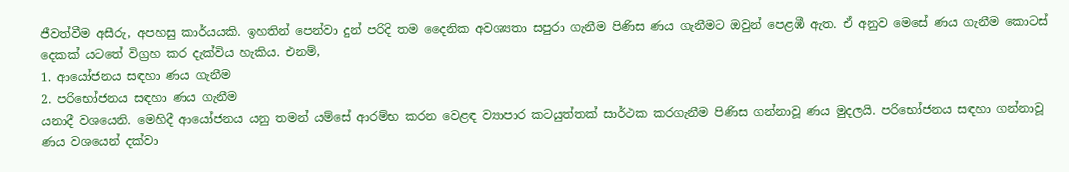ජීවත්වීම අසීරු, අපහසු කාර්යයකි. ඉහතින් පෙන්වා දුන් පරිදි තම දෛනික අවශ්‍යතා සපුරා ගැනීම පිණිස ණය ගැනීමට ඔවුන් පෙළඹී ඇත. ඒ අනුව මෙසේ ණය ගැනීම කොටස්‌ දෙකක්‌ යටතේ විග්‍රහ කර දැක්‌විය හැකිය. එනම්,
1. ආයෝජනය සඳහා ණය ගැනීම
2. පරිභෝජනය සඳහා ණය ගැනීම
යනාදී වශයෙනි. මෙහිදී ආයෝජනය යනු තමන් යම්සේ ආරම්භ කරන වෙළඳ ව්‍යාපාර කටයුත්තක්‌ සාර්ථක කරගැනීම පිණිස ගන්නාවූ ණය මුදලයි. පරිභෝජනය සඳහා ගන්නාවූ ණය වශයෙන් දක්‌වා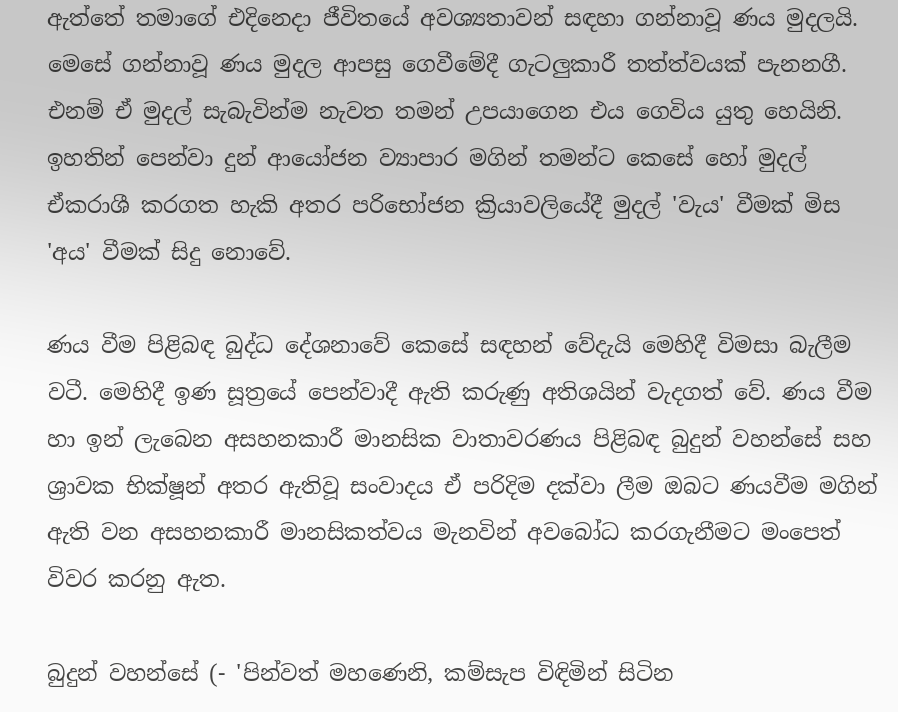ඇත්තේ තමාගේ එදිනෙදා ජීවිතයේ අවශ්‍යතාවන් සඳහා ගන්නාවූ ණය මුදලයි. මෙසේ ගන්නාවූ ණය මුදල ආපසු ගෙවීමේදී ගැටලුකාරී තත්ත්වයක්‌ පැනනගී. එනම් ඒ මුදල් සැබැවින්ම නැවත තමන් උපයාගෙන එය ගෙවිය යුතු හෙයිනි. ඉහතින් පෙන්වා දුන් ආයෝජන ව්‍යාපාර මගින් තමන්ට කෙසේ හෝ මුදල් ඒකරාශී කරගත හැකි අතර පරිභෝජන ක්‍රියාවලියේදී මුදල් 'වැය' වීමක්‌ මිස 'අය' වීමක්‌ සිදු නොවේ.

ණය වීම පිළිබඳ බුද්ධ දේශනාවේ කෙසේ සඳහන් වේදැයි මෙහිදී විමසා බැලීම වටී. මෙහිදී ඉණ සූත්‍රයේ පෙන්වාදී ඇති කරුණු අතිශයින් වැදගත් වේ. ණය වීම හා ඉන් ලැබෙන අසහනකාරී මානසික වාතාවරණය පිළිබඳ බුදුන් වහන්සේ සහ ශ්‍රාවක භික්‌ෂූන් අතර ඇතිවූ සංවාදය ඒ පරිදිම දක්‌වා ලීම ඔබට ණයවීම මගින් ඇති වන අසහනකාරී මානසිකත්වය මැනවින් අවබෝධ කරගැනීමට මංපෙත් විවර කරනු ඇත.

බුදුන් වහන්සේ (- 'පින්වත් මහණෙනි, කම්සැප විඳිමින් සිටින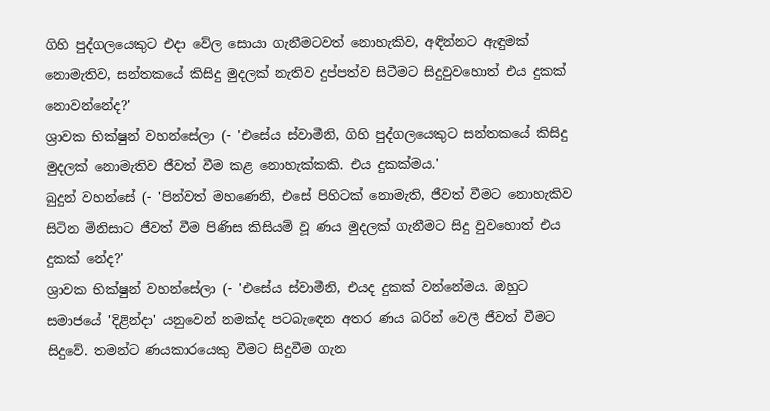ගිහි පුද්ගලයෙකුට එදා වේල සොයා ගැනීමටවත් නොහැකිව, අඳින්නට ඇඳුමක්‌ නොමැතිව, සන්තකයේ කිසිදු මුදලක්‌ නැතිව දුප්පත්ව සිටීමට සිදුවුවහොත් එය දුකක්‌ නොවන්නේද?'
ශ්‍රාවක භික්‌ෂුන් වහන්සේලා (- 'එසේය ස්‌වාමීනි, ගිහි පුද්ගලයෙකුට සන්තකයේ කිසිදු මුදලක්‌ නොමැතිව ජීවත් වීම කළ නොහැක්‌කකි. එය දුකක්‌මය.'
බුදුන් වහන්සේ (- 'පින්වත් මහණෙනි, එසේ පිහිටක්‌ නොමැති, ජීවත් වීමට නොහැකිව සිටින මිනිසාට ජීවත් වීම පිණිස කිසියම් වූ ණය මුදලක්‌ ගැනීමට සිදු වුවහොත් එය දුකක්‌ නේද?'
ශ්‍රාවක භික්‌ෂුන් වහන්සේලා (- 'එසේය ස්‌වාමීනි, එයද දුකක්‌ වන්නේමය. ඔහුට සමාජයේ 'දිළින්දා' යනුවෙන් නමක්‌ද පටබැඳෙන අතර ණය බරින් වෙලී ජීවත් වීමට සිදුවේ. තමන්ට ණයකාරයෙකු වීමට සිදුවීම ගැන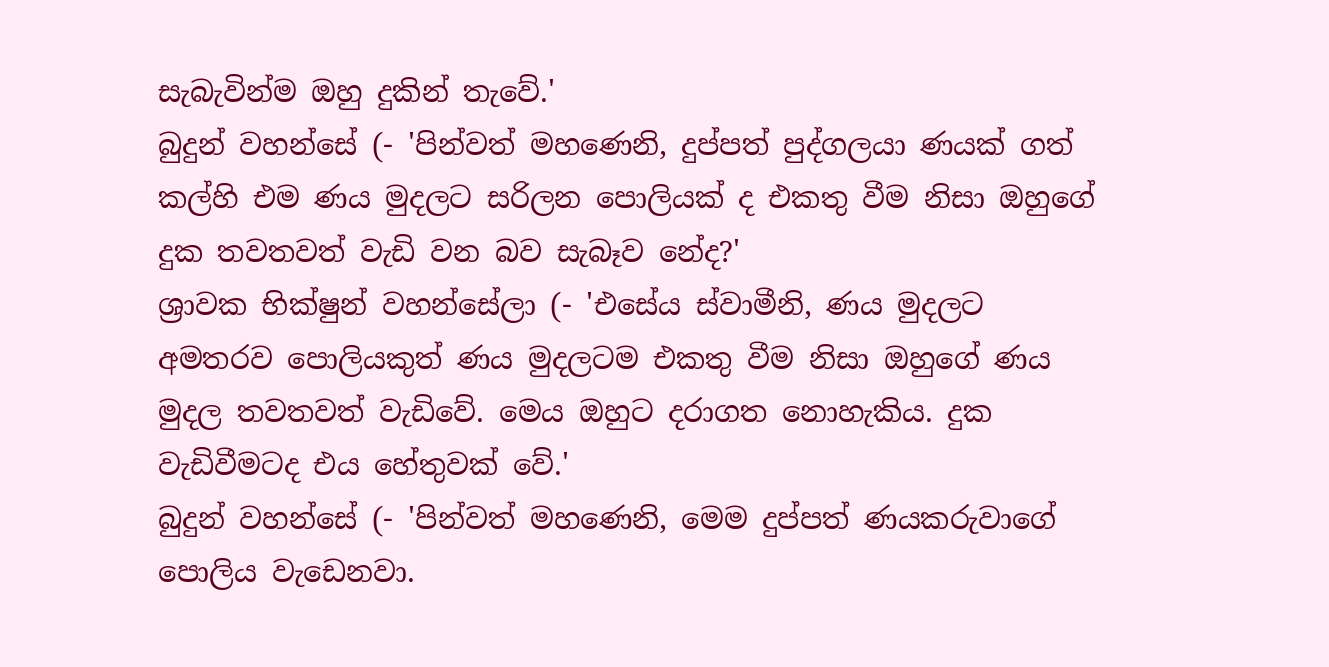සැබැවින්ම ඔහු දුකින් තැවේ.'
බුදුන් වහන්සේ (- 'පින්වත් මහණෙනි, දුප්පත් පුද්ගලයා ණයක්‌ ගත් කල්හි එම ණය මුදලට සරිලන පොලියක්‌ ද එකතු වීම නිසා ඔහුගේ දුක තවතවත් වැඩි වන බව සැබෑව නේද?'
ශ්‍රාවක භික්‌ෂුන් වහන්සේලා (- 'එසේය ස්‌වාමීනි, ණය මුදලට අමතරව පොලියකුත් ණය මුදලටම එකතු වීම නිසා ඔහුගේ ණය මුදල තවතවත් වැඩිවේ. මෙය ඔහුට දරාගත නොහැකිය. දුක වැඩිවීමටද එය හේතුවක්‌ වේ.'
බුදුන් වහන්සේ (- 'පින්වත් මහණෙනි, මෙම දුප්පත් ණයකරුවාගේ පොලිය වැඩෙනවා.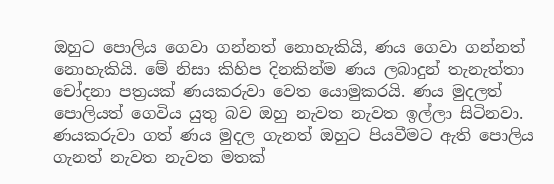ඔහුට පොලිය ගෙවා ගන්නත් නොහැකියි, ණය ගෙවා ගන්නත් නොහැකියි. මේ නිසා කිහිප දිනකින්ම ණය ලබාදුන් තැනැත්තා චෝදනා පත්‍රයක්‌ ණයකරුවා වෙත යොමුකරයි. ණය මුදලත් පොලියත් ගෙවිය යුතු බව ඔහු නැවත නැවත ඉල්ලා සිටිනවා. ණයකරුවා ගත් ණය මුදල ගැනත් ඔහුට පියවීමට ඇති පොලිය ගැනත් නැවත නැවත මතක්‌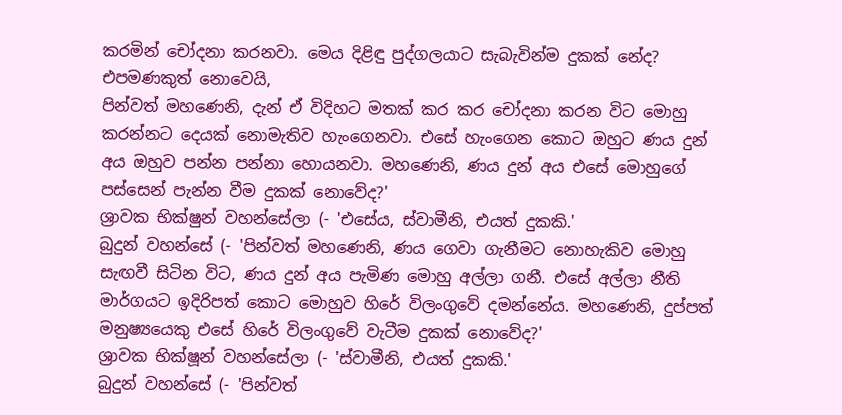කරමින් චෝදනා කරනවා. මෙය දිළිඳු පුද්ගලයාට සැබැවින්ම දුකක්‌ නේද? එපමණකුත් නොවෙයි,
පින්වත් මහණෙනි, දැන් ඒ විදිහට මතක්‌ කර කර චෝදනා කරන විට මොහු කරන්නට දෙයක්‌ නොමැතිව හැංගෙනවා. එසේ හැංගෙන කොට ඔහුට ණය දුන් අය ඔහුව පන්න පන්නා හොයනවා. මහණෙනි, ණය දුන් අය එසේ මොහුගේ පස්‌සෙන් පැන්න වීම දුකක්‌ නොවේද?'
ශ්‍රාවක භික්‌ෂුන් වහන්සේලා (- 'එසේය, ස්‌වාමීනි, එයත් දුකකි.'
බුදුන් වහන්සේ (- 'පින්වත් මහණෙනි, ණය ගෙවා ගැනීමට නොහැකිව මොහු සැඟවී සිටින විට, ණය දුන් අය පැමිණ මොහු අල්ලා ගනී. එසේ අල්ලා නීති මාර්ගයට ඉදිරිපත් කොට මොහුව හිරේ විලංගුවේ දමන්නේය. මහණෙනි, දුප්පත් මනුෂ්‍යයෙකු එසේ හිරේ විලංගුවේ වැටීම දුකක්‌ නොවේද?'
ශ්‍රාවක භික්‌ෂූන් වහන්සේලා (- 'ස්‌වාමීනි, එයත් දුකකි.'
බුදුන් වහන්සේ (- 'පින්වත්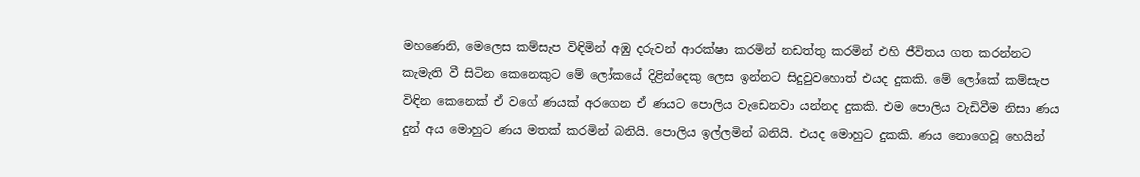මහණෙනි, මෙලෙස කම්සැප විඳිමින් අඹු දරුවන් ආරක්‌ෂා කරමින් නඩත්තු කරමින් එහි ජීවිතය ගත කරන්නට කැමැති වී සිටින කෙනෙකුට මේ ලෝකයේ දිළින්දෙකු ලෙස ඉන්නට සිදුවුවහොත් එයද දුකකි. මේ ලෝකේ කම්සැප විඳින කෙනෙක්‌ ඒ වගේ ණයක්‌ අරගෙන ඒ ණයට පොලිය වැඩෙනවා යන්නද දුකකි. එම පොලිය වැඩිවීම නිසා ණය දුන් අය මොහුට ණය මතක්‌ කරමින් බනියි. පොලිය ඉල්ලමින් බනියි. එයද මොහුට දුකකි. ණය නොගෙවූ හෙයින්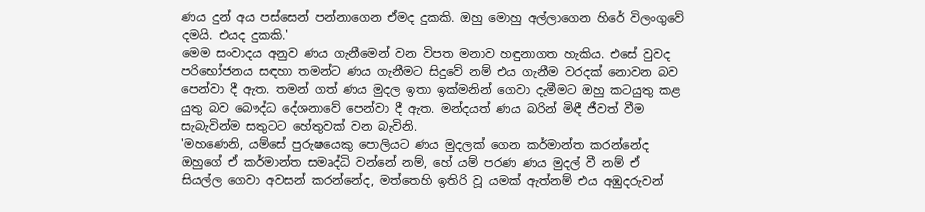ණය දුන් අය පස්‌සෙන් පන්නාගෙන ඒමද දුකකි. ඔහු මොහු අල්ලාගෙන හිරේ විලංගුවේ දමයි. එයද දුකකි.'
මෙම සංවාදය අනුව ණය ගැනීමෙන් වන විපත මනාව හඳුනාගත හැකිය. එසේ වුවද පරිභෝජනය සඳහා තමන්ට ණය ගැනීමට සිදුවේ නම් එය ගැනීම වරදක්‌ නොවන බව පෙන්වා දී ඇත. තමන් ගත් ණය මුදල ඉතා ඉක්‌මනින් ගෙවා දැමීමට ඔහු කටයුතු කළ යුතු බව බෞද්ධ දේශනාවේ පෙන්වා දී ඇත. මන්දයත් ණය බරින් මිඳී ජීවත් වීම සැබැවින්ම සතුටට හේතුවක්‌ වන බැවිනි.
'මහණෙනි, යම්සේ පුරුෂයෙකු පොලියට ණය මුදලක්‌ ගෙන කර්මාන්ත කරන්නේද ඔහුගේ ඒ කර්මාන්ත සමෘද්ධි වන්නේ නම්, හේ යම් පරණ ණය මුදල් වී නම් ඒ සියල්ල ගෙවා අවසන් කරන්නේද, මත්තෙහි ඉතිරි වූ යමක්‌ ඇත්නම් එය අඹුදරුවන්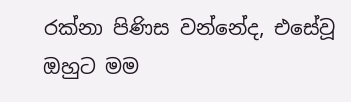රක්‌නා පිණිස වන්නේද, එසේවූ ඔහුට මම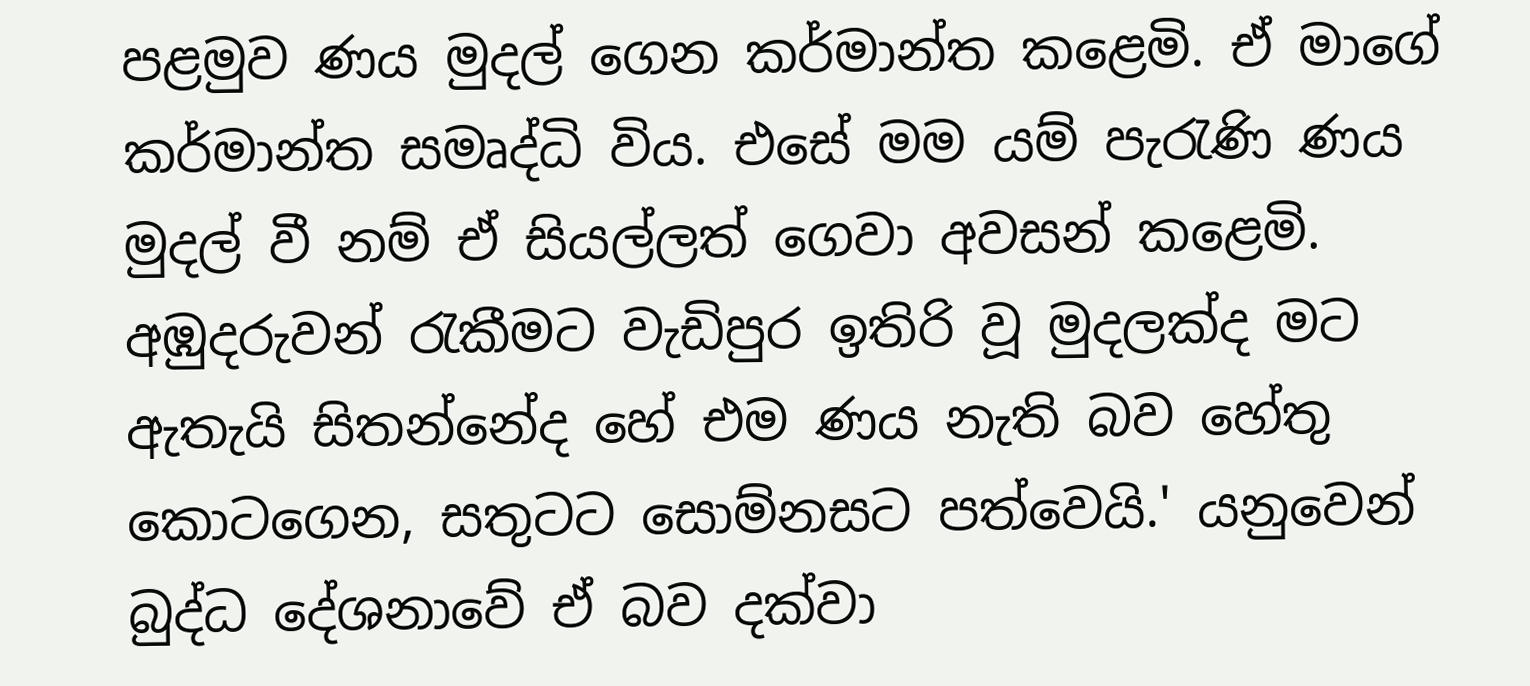පළමුව ණය මුදල් ගෙන කර්මාන්ත කළෙමි. ඒ මාගේ කර්මාන්ත සමෘද්ධි විය. එසේ මම යම් පැරැණි ණය මුදල් වී නම් ඒ සියල්ලත් ගෙවා අවසන් කළෙමි. අඹුදරුවන් රැකීමට වැඩිපුර ඉතිරි වූ මුදලක්‌ද මට ඇතැයි සිතන්නේද හේ එම ණය නැති බව හේතු කොටගෙන, සතුටට සොම්නසට පත්වෙයි.' යනුවෙන් බුද්ධ දේශනාවේ ඒ බව දක්‌වා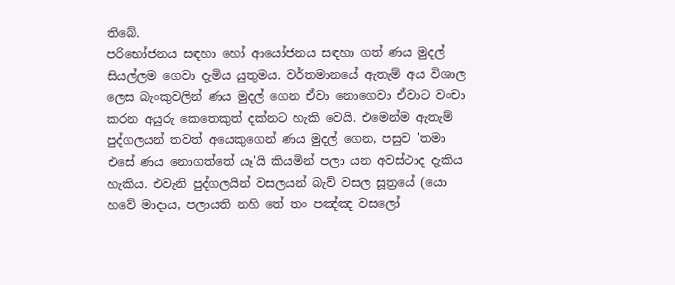තිබේ.
පරිභෝජනය සඳහා හෝ ආයෝජනය සඳහා ගත් ණය මුදල් සියල්ලම ගෙවා දැමිය යුතුමය. වර්තමානයේ ඇතැම් අය විශාල ලෙස බැංකුවලින් ණය මුදල් ගෙන ඒවා නොගෙවා ඒවාට වංචා කරන අයුරු කෙතෙකුත් දක්‌නට හැකි වෙයි. එමෙන්ම ඇතැම් පුද්ගලයන් තවත් අයෙකුගෙන් ණය මුදල් ගෙන, පසුව 'තමා එසේ ණය නොගත්තේ යෑ'යි කියමින් පලා යන අවස්‌ථාද දැකිය හැකිය. එවැනි පුද්ගලයින් වසලයන් බැව් වසල සූත්‍රයේ (යො හවේ මාදාය, පලායති නහි තේ තං පඤ්ඤ වසලෝ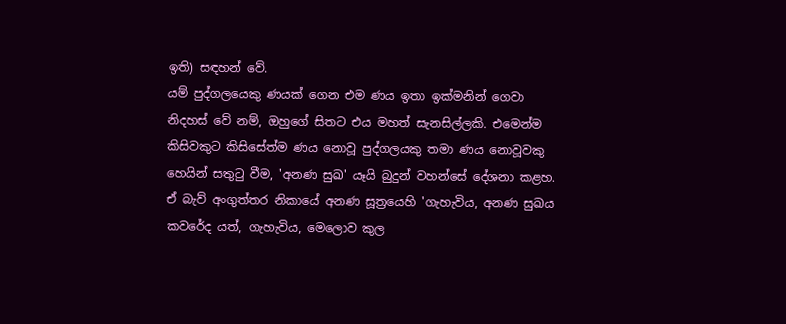ඉති) සඳහන් වේ.
යම් පුද්ගලයෙකු ණයක්‌ ගෙන එම ණය ඉතා ඉක්‌මනින් ගෙවා නිදහස්‌ වේ නම්, ඔහුගේ සිතට එය මහත් සැනසිල්ලකි. එමෙන්ම කිසිවකුට කිසිසේත්ම ණය නොවූ පුද්ගලයකු තමා ණය නොවූවකු හෙයින් සතුටු වීම, 'අනණ සුඛ' යෑයි බුදුන් වහන්සේ දේශනා කළහ. ඒ බැව් අංගුත්තර නිකායේ අනණ සූත්‍රයෙහි 'ගැහැවිය, අනණ සුඛය කවරේද යත්, ගැහැවිය, මෙලොව කුල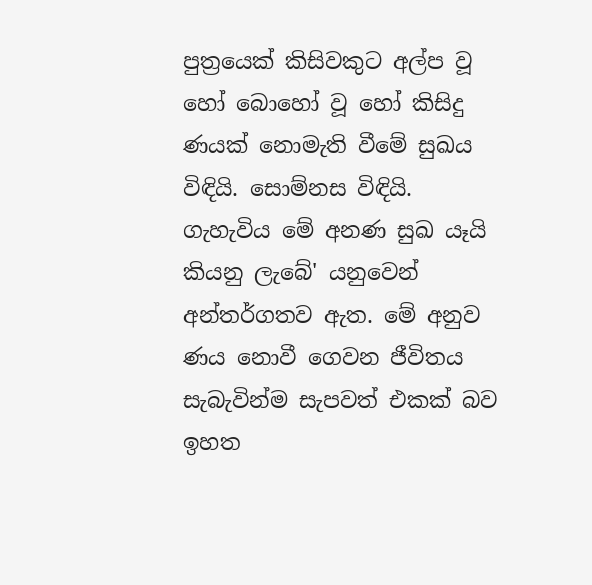පුත්‍රයෙක්‌ කිසිවකුට අල්ප වූ හෝ බොහෝ වූ හෝ කිසිදු ණයක්‌ නොමැති වීමේ සුඛය විඳියි. සොම්නස විඳියි. ගැහැවිය මේ අනණ සුඛ යෑයි කියනු ලැබේ' යනුවෙන් අන්තර්ගතව ඇත. මේ අනුව ණය නොවී ගෙවන ජීවිතය සැබැවින්ම සැපවත් එකක්‌ බව ඉහත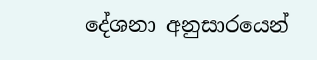දේශනා අනුසාරයෙන්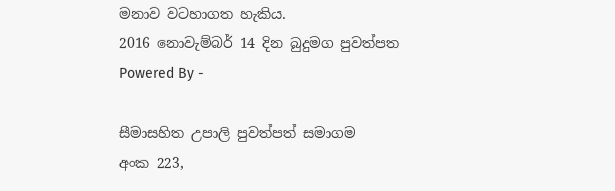මනාව වටහාගත හැකිය.
2016 නොවැම්බර් 14 දින බුදුමග පුවත්පත
Powered By -

සීමාසහිත උපාලි පුවත්පත් සමාගම
අංක 223,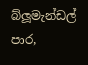බ්ලූමැන්ඩල් පාර,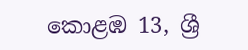කොළඹ 13, ශ්‍රී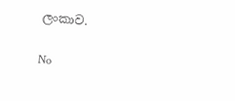ලංකාව.

No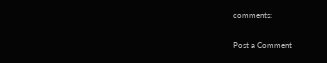comments:

Post a Comment